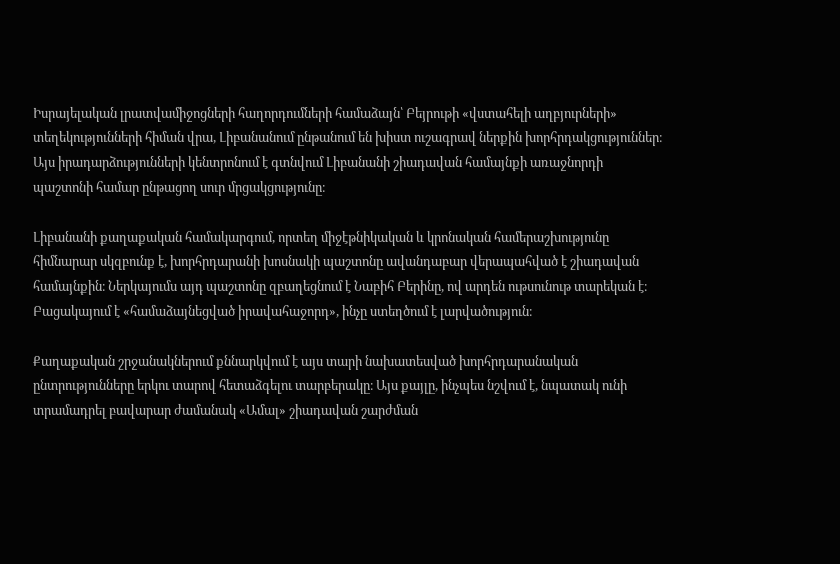Իսրայելական լրատվամիջոցների հաղորդումների համաձայն՝ Բեյրութի «վստահելի աղբյուրների» տեղեկությունների հիման վրա, Լիբանանում ընթանում են խիստ ուշագրավ ներքին խորհրդակցություններ։ Այս իրադարձությունների կենտրոնում է գտնվում Լիբանանի շիադավան համայնքի առաջնորդի պաշտոնի համար ընթացող սուր մրցակցությունը։

Լիբանանի քաղաքական համակարգում, որտեղ միջէթնիկական և կրոնական համերաշխությունը հիմնարար սկզբունք է, խորհրդարանի խոսնակի պաշտոնը ավանդաբար վերապահված է շիադավան համայնքին։ Ներկայումս այդ պաշտոնը զբաղեցնում է Նաբիհ Բերինը, ով արդեն ութսունութ տարեկան է։ Բացակայում է «համաձայնեցված իրավահաջորդ», ինչը ստեղծում է լարվածություն։

Քաղաքական շրջանակներում քննարկվում է այս տարի նախատեսված խորհրդարանական ընտրությունները երկու տարով հետաձգելու տարբերակը։ Այս քայլը, ինչպես նշվում է, նպատակ ունի տրամադրել բավարար ժամանակ «Ամալ» շիադավան շարժման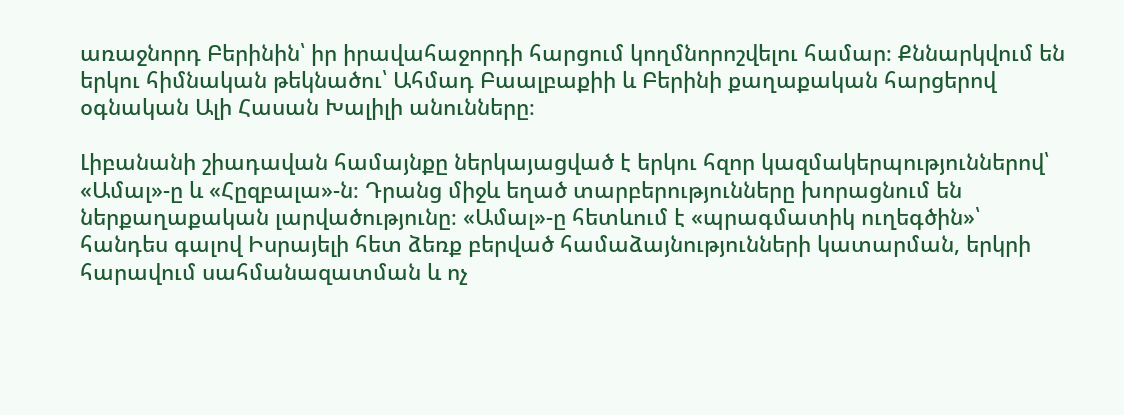առաջնորդ Բերինին՝ իր իրավահաջորդի հարցում կողմնորոշվելու համար։ Քննարկվում են երկու հիմնական թեկնածու՝ Ահմադ Բաալբաքիի և Բերինի քաղաքական հարցերով օգնական Ալի Հասան Խալիլի անունները։

Լիբանանի շիադավան համայնքը ներկայացված է երկու հզոր կազմակերպություններով՝ «Ամալ»-ը և «Հըզբալա»-ն։ Դրանց միջև եղած տարբերությունները խորացնում են ներքաղաքական լարվածությունը։ «Ամալ»-ը հետևում է «պրագմատիկ ուղեգծին»՝ հանդես գալով Իսրայելի հետ ձեռք բերված համաձայնությունների կատարման, երկրի հարավում սահմանազատման և ոչ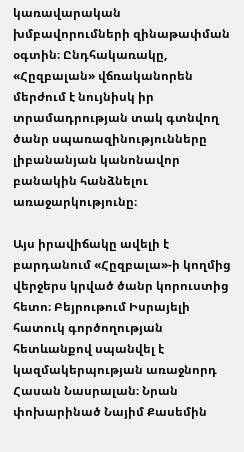կառավարական խմբավորումների զինաթափման օգտին։ Ընդհակառակը, «Հըզբալան» վճռականորեն մերժում է նույնիսկ իր տրամադրության տակ գտնվող ծանր սպառազինությունները լիբանանյան կանոնավոր բանակին հանձնելու առաջարկությունը։

Այս իրավիճակը ավելի է բարդանում «Հըզբալա»-ի կողմից վերջերս կրված ծանր կորուստից հետո։ Բեյրութում Իսրայելի հատուկ գործողության հետևանքով սպանվել է կազմակերպության առաջնորդ Հասան Նասրալան։ Նրան փոխարինած Նայիմ Քասեմին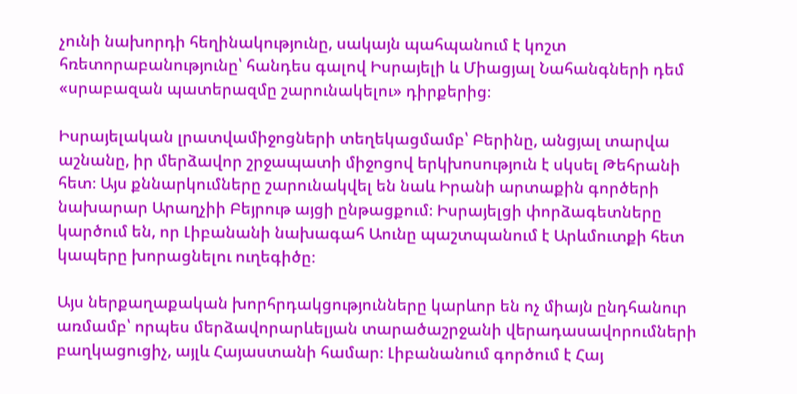չունի նախորդի հեղինակությունը, սակայն պահպանում է կոշտ հռետորաբանությունը՝ հանդես գալով Իսրայելի և Միացյալ Նահանգների դեմ «սրաբազան պատերազմը շարունակելու» դիրքերից։

Իսրայելական լրատվամիջոցների տեղեկացմամբ՝ Բերինը, անցյալ տարվա աշնանը, իր մերձավոր շրջապատի միջոցով երկխոսություն է սկսել Թեհրանի հետ։ Այս քննարկումները շարունակվել են նաև Իրանի արտաքին գործերի նախարար Արաղչիի Բեյրութ այցի ընթացքում։ Իսրայելցի փորձագետները կարծում են, որ Լիբանանի նախագահ Աունը պաշտպանում է Արևմուտքի հետ կապերը խորացնելու ուղեգիծը։

Այս ներքաղաքական խորհրդակցությունները կարևոր են ոչ միայն ընդհանուր առմամբ՝ որպես մերձավորարևելյան տարածաշրջանի վերադասավորումների բաղկացուցիչ, այլև Հայաստանի համար։ Լիբանանում գործում է Հայ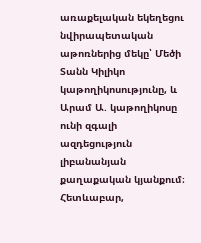առաքելական եկեղեցու նվիրապետական աթոռներից մեկը՝ Մեծի Տանն Կիլիկո կաթողիկոսությունը, և Արամ Ա. կաթողիկոսը ունի զգալի ազդեցություն լիբանանյան քաղաքական կյանքում։ Հետևաբար,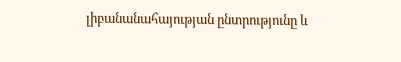լիբանանահայության ընտրությունը և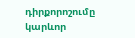դիրքորոշումը կարևոր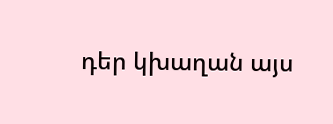դեր կխաղան այս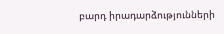բարդ իրադարձությունների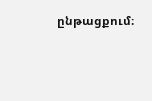ընթացքում։